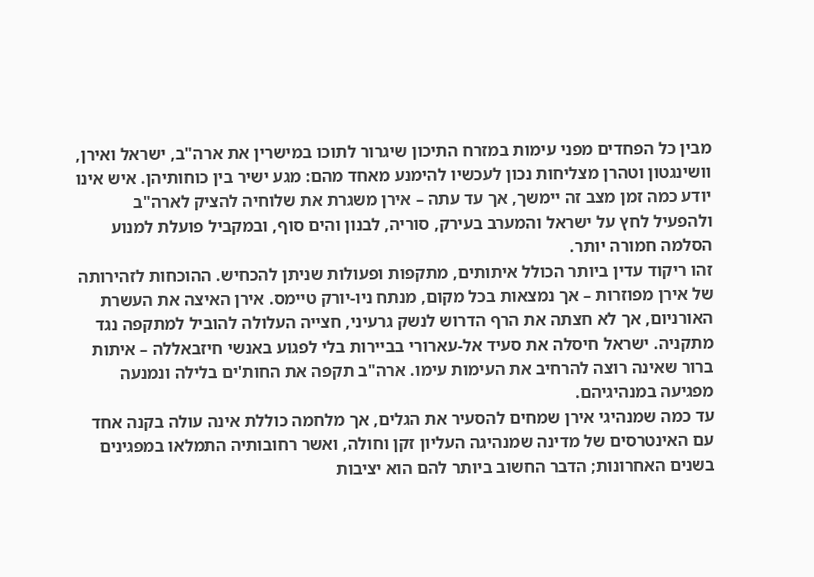מבין כל הפחדים מפני עימות במזרח התיכון שיגרור לתוכו במישרין את ארה"ב, ישראל ואירן, וושינגטון וטהרן מצליחות נכון לעכשיו להימנע מאחד מהם: מגע ישיר בין כוחותיהן. איש אינו יודע כמה זמן מצב זה יימשך, אך עד עתה – אירן משגרת את שלוחיה להציק לארה"ב ולהפעיל לחץ על ישראל והמערב בעירק, סוריה, לבנון והים סוף, ובמקביל פועלת למנוע הסלמה חמורה יותר.
זהו ריקוד עדין ביותר הכולל איתותים, מתקפות ופעולות שניתן להכחיש. ההוכחות לזהירותה של אירן מפוזרות – אך נמצאות בכל מקום, מנתח ניו-יורק טיימס. אירן האיצה את העשרת האורניום, אך לא חצתה את הרף הדרוש לנשק גרעיני, חצייה העלולה להוביל למתקפה נגד מתקניה. ישראל חיסלה את סעיד אל-עארורי בביירות בלי לפגוע באנשי חיזבאללה – איתות ברור שאינה רוצה להרחיב את העימות עימו. ארה"ב תקפה את החות'ים בלילה ונמנעה מפגיעה במנהיגיהם.
עד כמה שמנהיגי אירן שמחים להסעיר את הגלים, אך מלחמה כוללת אינה עולה בקנה אחד עם האינטרסים של מדינה שמנהיגה העליון זקן וחולה, ואשר רחובותיה התמלאו במפגינים בשנים האחרונות; הדבר החשוב ביותר להם הוא יציבות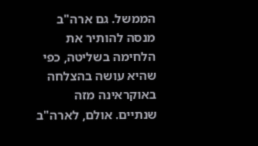הממשל. גם ארה"ב מנסה להותיר את הלחימה בשליטה, כפי שהיא עושה בהצלחה באוקראינה מזה שנתיים. אולם, לארה"ב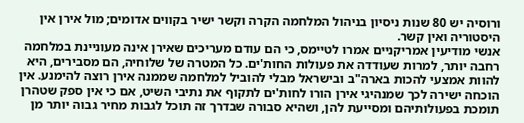ורוסיה יש 80 שנות ניסיון בניהול המלחמה הקרה וקשר ישיר בקווים אדומים; מול אירן אין היסטוריה ואין קשר.
אנשי מודיעין אמריקניים אמרו לטיימס, כי הם עודם מעריכים שאירן אינה מעוניינת במלחמה רחבה יותר, למרות שעודדה את פעולות החות'ים. כל המטרה של שלוחיה, הם מסבירים, היא להוות אמצעי להכות בארה"ב ובישראל מבלי להוביל למלחמה שממנה אירן רוצה להימנע. אין הוכחה ישירה לכך שמנהיגי אירן הורו לחות'ים לתקוף את נתיבי השיט, אם כי אין ספק שטהרן תומכת בפעולותיהם ומסייעת להן, ושהיא סבורה שבדרך זה תוכל לגבות מחיר גבוה יותר מן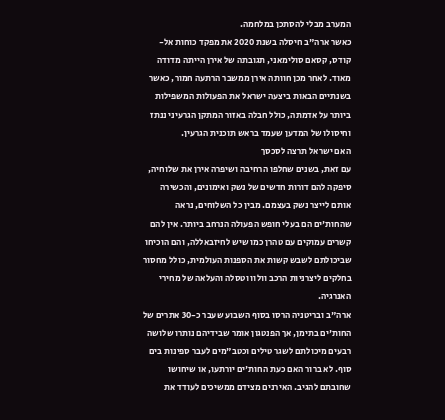המערב מבלי להסתכן במלחמה.
כאשר ארה"ב חיסלה בשנת 2020 את מפקד כוחות אל-קודס, קסאם סולימאני, תגובתה של אירן הייתה מדודה מאוד. לאחר מכן חוותה אירן ממשבר הרתעה חמור, כאשר בשנתיים הבאות ביצעה ישראל את הפעולות המשפילות ביותר על אדמתה, כולל חבלה באזור המתקן הגרעיני ננתז וחיסולו של המדען שעמד בראש תוכנית הגרעין.
האם ישראל תרצה לסכסך
עם זאת, בשנים שחלפו הרחיבה ושיפרה אירן את שלוחיה, סיפקה להם דורות חדשים של נשק ואימונים, והכשירה אותם לייצר נשק בעצמם. מבין כל השלוחים, נראה שהחות'ים הם בעלי חופש הפעולה הנרחב ביותר. אין להם קשרים עמוקים עם טהרן כמו שיש לחיזבאללה, והם הוכיחו שביכולתם לשבש קשות את הספנות העולמית, כולל מחסור בחלקים ליצרניות הרכב וולוו וטסלה והעלאה של מחירי האנרגיה.
ארה"ב ובריטניה הרסו בסוף השבוע שעבר כ-30 אתרים של החות'ים בתימן, אך הפנטגון אומר שבידיהם נותרו שלושה רבעים מיכולתם לשגר טילים וכטב"מים לעבר ספינות בים סוף. לא ברור האם כעת החות'ים יורתעו, או שיחושו שחובתם להגיב. האירנים מצידם ממשיכים לעודד את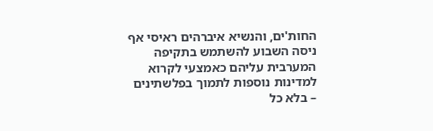החות'ים, והנשיא איברהים ראיסי אף ניסה השבוע להשתמש בתקיפה המערבית עליהם כאמצעי לקרוא למדינות נוספות לתמוך בפלשתינים – בלא כל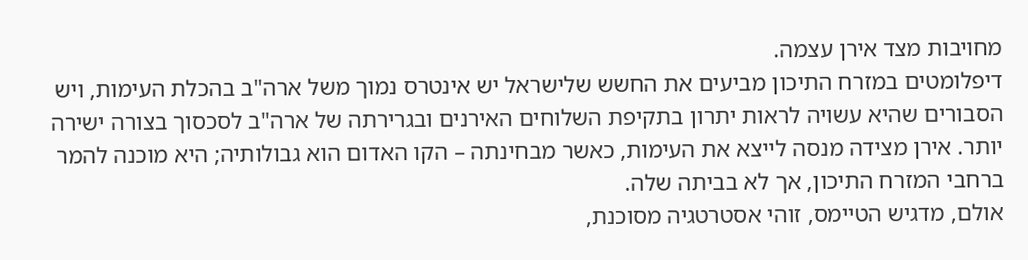מחויבות מצד אירן עצמה.
דיפלומטים במזרח התיכון מביעים את החשש שלישראל יש אינטרס נמוך משל ארה"ב בהכלת העימות, ויש הסבורים שהיא עשויה לראות יתרון בתקיפת השלוחים האירנים ובגרירתה של ארה"ב לסכסוך בצורה ישירה יותר. אירן מצידה מנסה לייצא את העימות, כאשר מבחינתה – הקו האדום הוא גבולותיה; היא מוכנה להמר ברחבי המזרח התיכון, אך לא בביתה שלה.
אולם, מדגיש הטיימס, זוהי אסטרטגיה מסוכנת,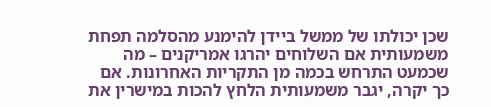שכן יכולתו של ממשל ביידן להימנע מהסלמה תפחת משמעותית אם השלוחים יהרגו אמריקנים – מה שכמעט התרחש בכמה מן התקריות האחרונות. אם כך יקרה, יגבר משמעותית הלחץ להכות במישרין את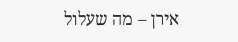אירן – מה שעלול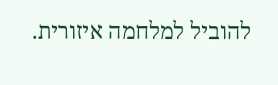להוביל למלחמה איזורית.